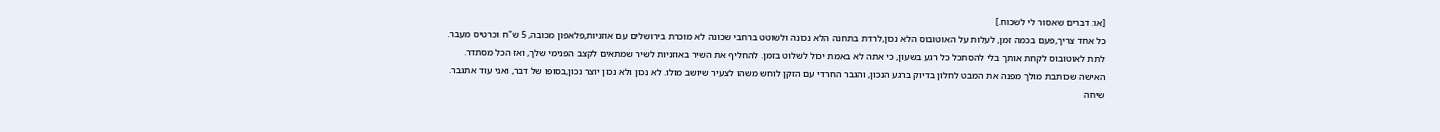[או: דברים שאסור לי לשכוח.]
כל אחד צריך,פעם בכמה זמן, לעלות על האוטובוס הלא נכון,לרדת בתחנה הלא נכונה ולשוטט ברחבי שכונה לא מוכרת בירושלים עם אוזניות,פלאפון מכובה, 5 ש"ח וכרטיס מעבר.
לתת לאוטובוס לקחת אותך בלי להסתכל כל רגע בשעון, כי אתה לא באמת יכול לשלוט בזמן. להחליף את השיר באוזניות לשיר שמתאים לקצב הפנימי שלך, ואז הכל מסתדר.
האישה שכותבת מולך מפנה את המבט לחלון בדיוק ברגע הנכון, והגבר החרדי עם הזקן לוחש משהו לצעיר שיושב מולו. לא נכון ולא נכון יוצר נכון,בסופו של דבר, ואני עוד אתגבר.
שיחה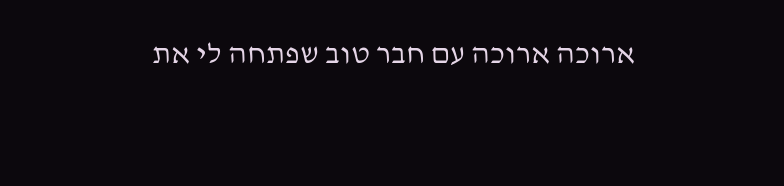ארוכה ארוכה עם חבר טוב שפתחה לי את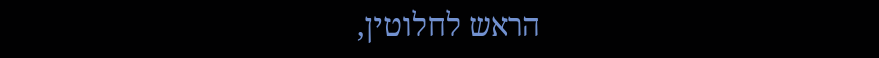הראש לחלוטין,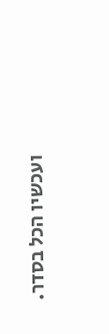ועכשיו הכל בסדר.